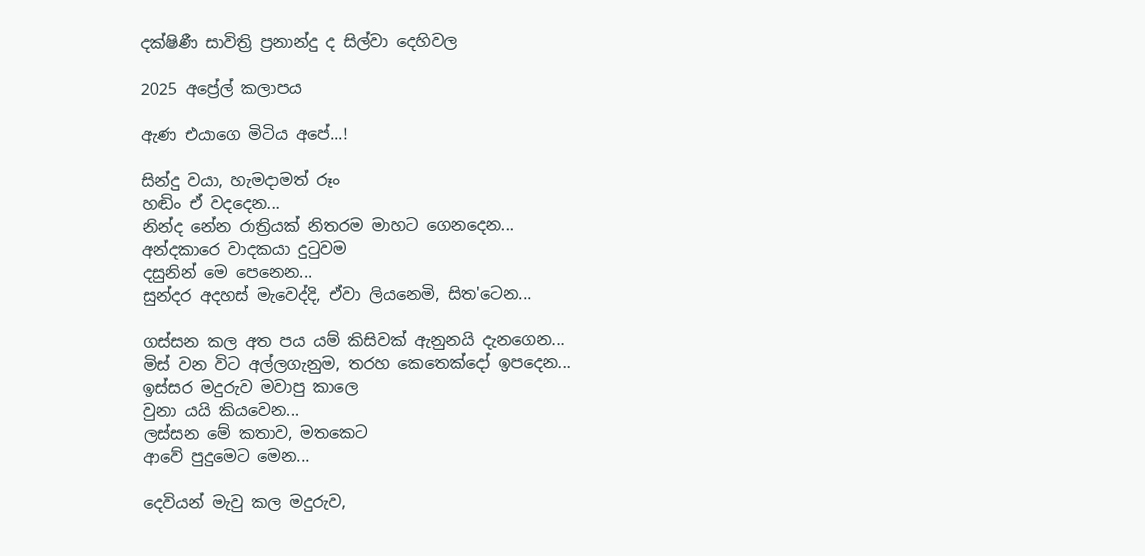දක්ෂිණී සාවිත්‍රි ප්‍රනාන්දු ද සිල්වා දෙහිවල

2025 අප්‍රේල් කලාපය

ඇණ එයාගෙ මිටිය අපේ...!

සින්දු වයා, හැමදාමත් රූං
හඬිං ඒ වදදෙන...
නින්ද නේන රාත්‍රියක් නිතරම මාහට ගෙනදෙන...
අන්දකාරෙ වාදකයා දුටුවම
දසුනින් මෙ පෙනෙන...
සුන්දර අදහස් මැවෙද්දි, ඒවා ලියනෙමි, සිත'ටෙන...

ගස්සන කල අත පය යම් කිසිවක් ඇනුනයි දැනගෙන...
මිස් වන විට අල්ලගැනුම, තරහ කෙතෙක්දෝ ඉපදෙන...
ඉස්සර මදුරුව මවාපු කාලෙ
වුනා යයි කියවෙන...
ලස්සන මේ කතාව, මතකෙට
ආවේ පුදුමෙට මෙන...

දෙවියන් මැවු කල මදුරුව,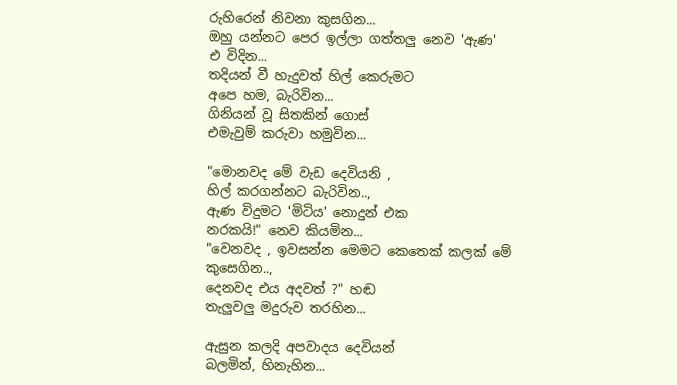රුහිරෙන් නිවනා කුසගින...
ඔහු යන්නට පෙර ඉල්ලා ගත්තලු නෙව 'ඇණ'
එ විදින...
තදියන් වී හැදුවත් හිල් කෙරුමට
අපෙ හම, බැරිවින...
ගිනියන් වූ සිතකින් ගොස්
එමැවුම් කරුවා හමුවින...

"මොනවද මේ වැඩ දෙවියනි ,
හිල් කරගන්නට බැරිවින..,
ඇණ විදුමට 'මිටිය' නොදුන් එක
නරකයි!" නෙව කියමින...
"වෙනවද , ඉවසන්න මෙමට කෙතෙක් කලක් මේ කුසෙගින..,
දෙනවද එය අදවත් ?" හඬ
තැලුවලු මදුරුව තරහින...

ඇසුන කලදි අපවාදය දෙවියන්
බලමින්, හිනැහින...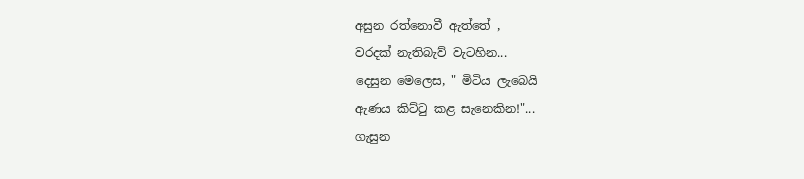අසුන රත්නොවී ඇත්තේ ,
වරදක් නැතිබැව් වැටහින...
දෙසුන මෙලෙස, " මිටිය ලැබෙයි
ඇණය කිට්ටු කළ සැනෙකින!"...
ගැසුන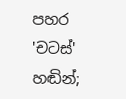පහර 'චටස්' හඬින්;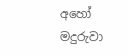අහෝ මදුරුවා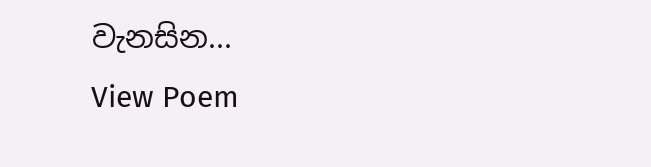වැනසින...
View Poem